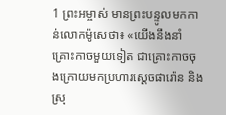1 ព្រះអម្ចាស់ មានព្រះបន្ទូលមកកាន់លោកម៉ូសេថា៖ «យើងនឹងនាំគ្រោះកាចមួយទៀត ជាគ្រោះកាចចុងក្រោយមកប្រហារស្តេចផារ៉ោន និង ស្រុ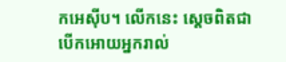កអេស៊ីប។ លើកនេះ ស្តេចពិតជាបើកអោយអ្នករាល់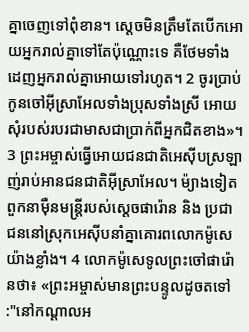គ្នាចេញទៅពុំខាន។ ស្តេចមិនត្រឹមតែបើកអោយអ្នករាល់គ្នាទៅតែប៉ុណ្ណោះទេ គឺថែមទាំងដេញអ្នករាល់គ្នាអោយទៅរហូត។ 2 ចូរប្រាប់កូនចៅអ៊ីស្រាអែលទាំងប្រុសទាំងស្រី អោយសុំរបស់របរជាមាសជាប្រាក់ពីអ្នកជិតខាង»។ 3 ព្រះអម្ចាស់ធ្វើអោយជនជាតិអេស៊ីបស្រឡាញ់រាប់អានជនជាតិអ៊ីស្រាអែល។ ម៉្យាងទៀត ពួកនាម៉ឺនមន្ត្រីរបស់ស្តេចផារ៉ោន និង ប្រជាជននៅស្រុកអេស៊ីបនាំគ្នាគោរពលោកម៉ូសេយ៉ាងខ្លាំង។ 4 លោកម៉ូសេទូលព្រះចៅផារ៉ោនថា៖ «ព្រះអម្ចាស់មានព្រះបន្ទូលដូចតទៅ :"នៅកណ្តាលអ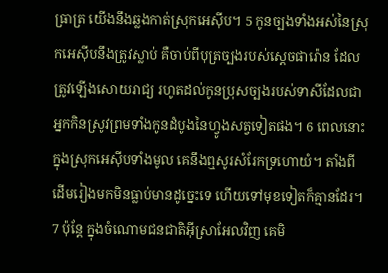ធ្រាត្រ យើងនឹងឆ្លងកាត់ស្រុកអេស៊ីប។ 5 កូនច្បងទាំងអស់នៃស្រុកអេស៊ីបនឹងត្រូវស្លាប់ គឺចាប់ពីបុត្រច្បងរបស់ស្តេចផារ៉ោន ដែលត្រូវឡើងសោយរាជ្យ រហូតដល់កូនប្រុសច្បងរបស់ទាសីដែលជាអ្នកកិនស្រូវព្រមទាំងកូនដំបូងនៃហ្វូងសត្វទៀតផង។ 6 ពេលនោះ ក្នុងស្រុកអេស៊ីបទាំងមូល គេនឹងឮសូរសំរែកទ្រហោយំ។ តាំងពីដើមរៀងមកមិនធ្លាប់មានដូច្នេះទេ ហើយទៅមុខទៀតក៏គ្មានដែរ។ 7 ប៉ុន្តែ ក្នុងចំណោមជនជាតិអ៊ីស្រាអែលវិញ គេមិ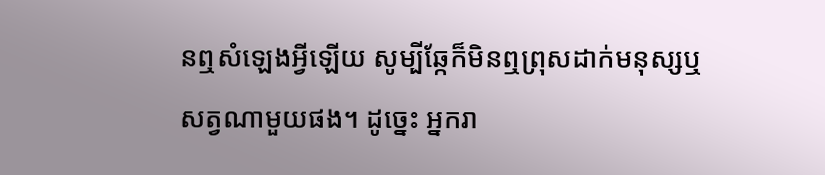នឮសំឡេងអ្វីឡើយ សូម្បីឆ្កែក៏មិនឮព្រុសដាក់មនុស្សឬសត្វណាមួយផង។ ដូច្នេះ អ្នករា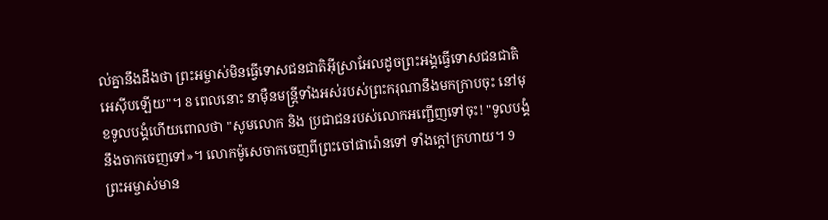ល់គ្នានឹងដឹងថា ព្រះអម្ចាស់មិនធ្វើទោសជនជាតិអ៊ីស្រាអែលដូចព្រះអង្គធ្វើទោសជនជាតិអេស៊ីបឡើយ"។ 8 ពេលនោះ នាម៉ឺនមន្ត្រីទាំងអស់របស់ព្រះករុណានឹងមកក្រាបចុះ នៅមុខទូលបង្គំហើយពោលថា "សូមលោក និង ប្រជាជនរបស់លោកអញ្ជើញទៅចុះ! "ទូលបង្គំនឹងចាកចេញទៅ»។ លោកម៉ូសេចាកចេញពីព្រះចៅផារ៉ោនទៅ ទាំងក្តៅក្រហាយ។ 9 ព្រះអម្ចាស់មាន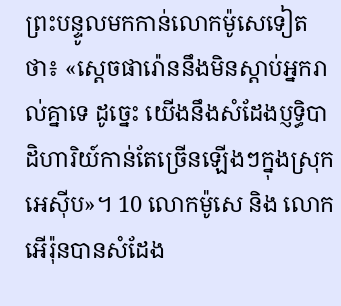ព្រះបន្ទូលមកកាន់លោកម៉ូសេទៀតថា៖ «ស្តេចផារ៉ោននឹងមិនស្តាប់អ្នករាល់គ្នាទេ ដូច្នេះ យើងនឹងសំដែងប្ញទ្ធិបាដិហារិយ៍កាន់តែច្រើនឡើងៗក្នុងស្រុកអេស៊ីប»។ 10 លោកម៉ូសេ និង លោកអើរ៉ុនបានសំដែង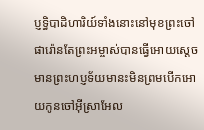ប្ញទ្ធិបាដិហារិយ៍ទាំងនោះនៅមុខព្រះចៅផារ៉ោនតែព្រះអម្ចាស់បានធ្វើអោយស្តេចមានព្រះហប្ញទ័យមានះមិនព្រមបើកអោយកូនចៅអ៊ីស្រាអែល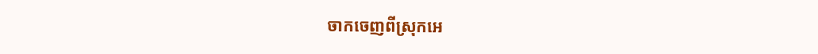ចាកចេញពីស្រុកអេ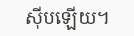ស៊ីបឡើយ។